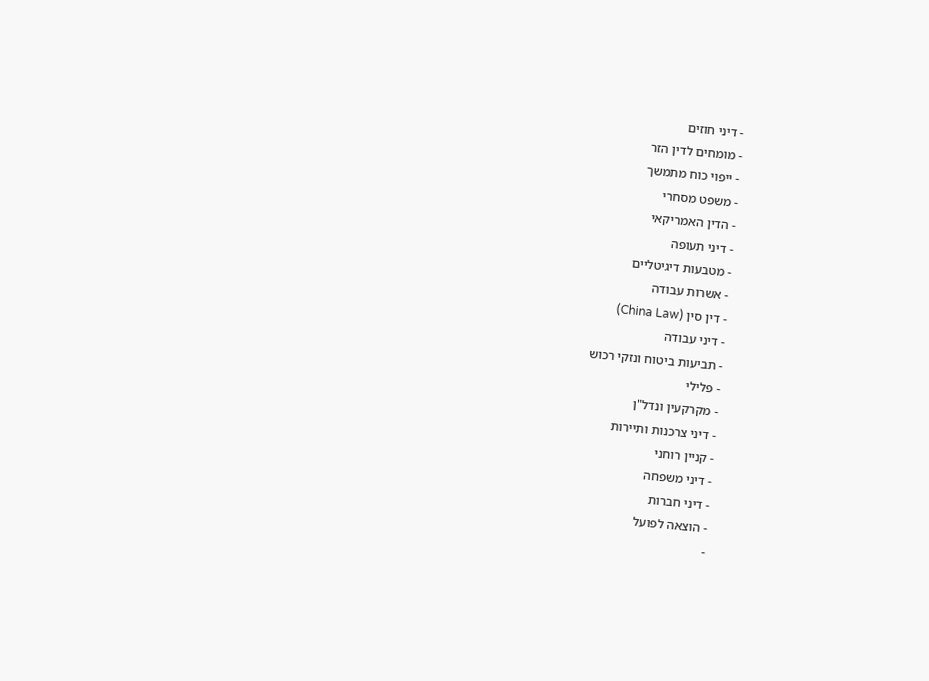- דיני חוזים
- מומחים לדין הזר
- ייפוי כוח מתמשך
- משפט מסחרי
- הדין האמריקאי
- דיני תעופה
- מטבעות דיגיטליים
- אשרות עבודה
- דין סין (China Law)
- דיני עבודה
- תביעות ביטוח ונזקי רכוש
- פלילי
- מקרקעין ונדל"ן
- דיני צרכנות ותיירות
- קניין רוחני
- דיני משפחה
- דיני חברות
- הוצאה לפועל
-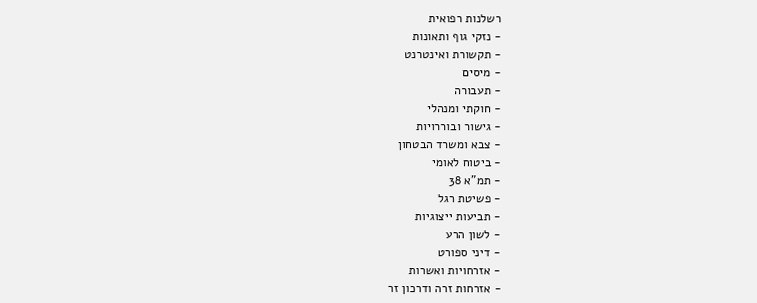רשלנות רפואית
- נזקי גוף ותאונות
- תקשורת ואינטרנט
- מיסים
- תעבורה
- חוקתי ומנהלי
- גישור ובוררויות
- צבא ומשרד הבטחון
- ביטוח לאומי
- תמ"א 38
- פשיטת רגל
- תביעות ייצוגיות
- לשון הרע
- דיני ספורט
- אזרחויות ואשרות
- אזרחות זרה ודרכון זר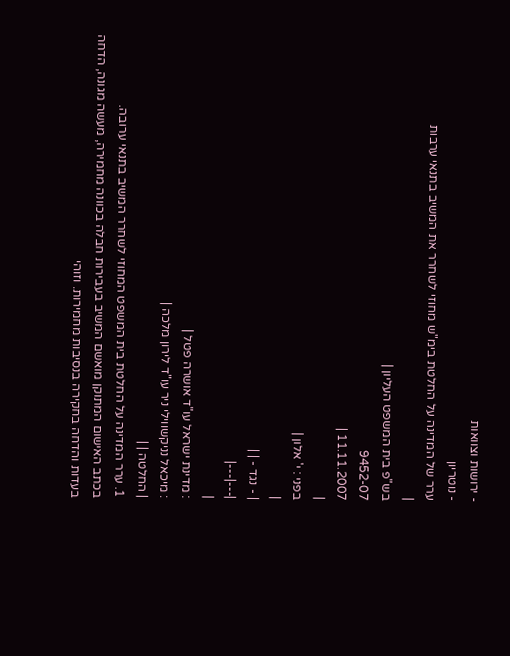- ירושות וצוואות
- נוטריון
ערר של המדינה על החלטת בימ"ש מחוזי לשחרר את המשיב בתנאי ערבות
|
בש"פ בית המשפט העליון |
9452-07
11.11.2007 |
|
בפני : י' אלון |
|
| - נגד - | |
|---|---|
|
: מדינת ישראל עו"ד אושרה פטל |
: מיכאל נניקשווילי ניר עו"ד לירון מלכה |
| החלטה | |
1. ערר המדינה על החלטת בית המשפט המחוזי לשחרר המשיב בתנאי ערובה.
בכתב האישום המתוקן מואשם המשיב בעבירות חבלה בכוונה מחמירה, מעשה מגונה, הדחה בעדות והדחה בחקירה בנסיבות מחמירות. וזוהי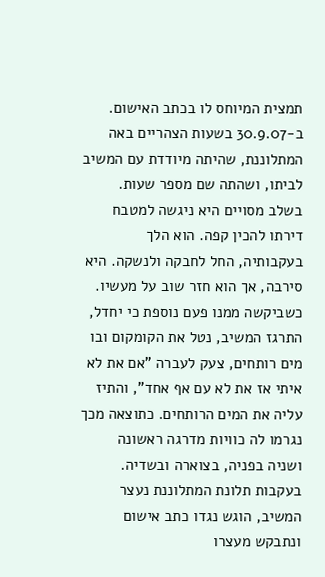תמצית המיוחס לו בכתב האישום.
ב-30.9.07 בשעות הצהריים באה המתלוננת, שהיתה מיודדת עם המשיב לביתו, ושהתה שם מספר שעות. בשלב מסויים היא ניגשה למטבח דירתו להכין קפה. הוא הלך בעקבותיה, החל לחבקה ולנשקה. היא סירבה, אך הוא חזר שוב על מעשיו. כשביקשה ממנו פעם נוספת כי יחדל, התרגז המשיב, נטל את הקומקום ובו מים רותחים, צעק לעברה "אם את לא איתי אז את לא עם אף אחד", והתיז עליה את המים הרותחים. כתוצאה מכך נגרמו לה כוויות מדרגה ראשונה ושניה בפניה, בצוארה ובשדיה.
בעקבות תלונת המתלוננת נעצר המשיב, הוגש נגדו כתב אישום ונתבקש מעצרו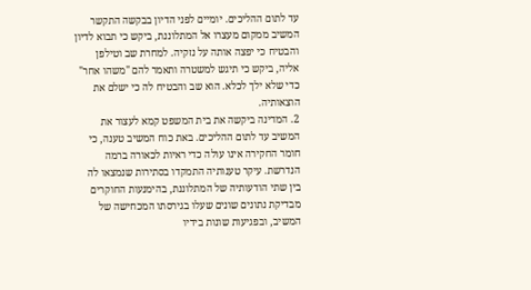עד לתום ההליכים. יומיים לפני הדיון בבקשה התקשר המשיב ממקום מעצרו אל המתלוננת, ביקש כי תבוא לדיון והבטיח כי יפצה אותה על נזקיה. למחרת שב וטילפן אליה, ביקש כי תיגש למשטרה ותאמר להם "משהו אחר" כדי שלא ילך לכלא. הוא שב והבטיח לה כי ישלם את הוצאותיה.
2. המדינה ביקשה את בית המשפט קמא לעצור את המשיב עד לתום ההליכים. באת כוח המשיב טענה, כי חומר החקירה אינו עולה כדי ראיות לכאורה ברמה הנדרשת. עיקר טענותיה התמקדו בסתירות שנמצאו לה בין שתי הודעותיה של המתלוננת, בהימנעות החוקרים מבדיקת נתונים שונים שעלו בגירסתו המכחישה של המשיב, ובפגיעות שונות בידיו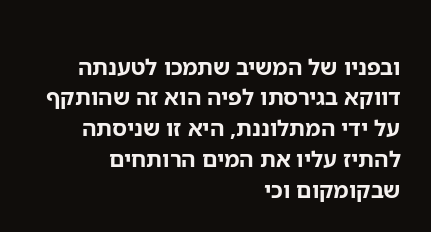ובפניו של המשיב שתמכו לטענתה דווקא בגירסתו לפיה הוא זה שהותקף על ידי המתלוננת, היא זו שניסתה להתיז עליו את המים הרותחים שבקומקום וכי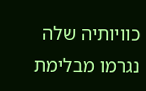כוויותיה שלה נגרמו מבלימת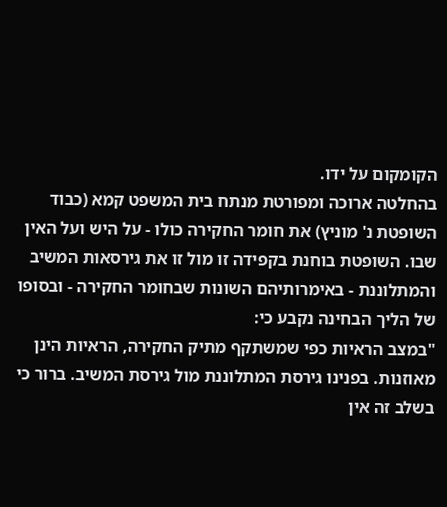הקומקום על ידו.
בהחלטה ארוכה ומפורטת מנתח בית המשפט קמא (כבוד השופטת נ' מוניץ) את חומר החקירה כולו - על היש ועל האין שבו. השופטת בוחנת בקפידה זו מול זו את גירסאות המשיב והמתלוננת - באימרותיהם השונות שבחומר החקירה - ובסופו של הליך הבחינה נקבע כי:
"במצב הראיות כפי שמשתקף מתיק החקירה, הראיות הינן מאוזנות. בפנינו גירסת המתלוננת מול גירסת המשיב. ברור כי בשלב זה אין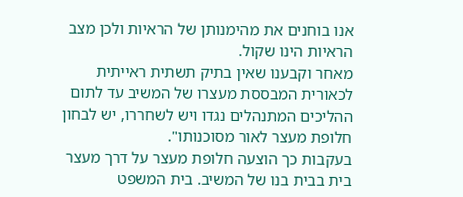אנו בוחנים את מהימנותן של הראיות ולכן מצב הראיות הינו שקול.
מאחר וקבענו שאין בתיק תשתית ראייתית לכאורית המבססת מעצרו של המשיב עד לתום ההליכים המתנהלים נגדו ויש לשחררו, יש לבחון חלופת מעצר לאור מסוכנותו".
בעקבות כך הוצעה חלופת מעצר על דרך מעצר בית בבית בנו של המשיב. בית המשפט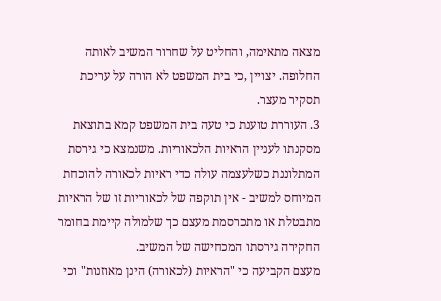מצאה מתאימה, והחליט על שחרור המשיב לאותה החלופה. יצויין ,כי בית המשפט לא הורה על עריכת תסקיר מעצר.
3. העוררת טוענת כי טעה בית המשפט קמא בתוצאת מסקנתו לעניין הראיות הלכאוריות. משנמצא כי גירסת המתלוננת כשלעצמה עולה כדי ראיות לכאורה להוכחת המיוחס למשיב - אין תוקפה של לכאוריות זו של הראיות מתבטלת או מתכרסמת מעצם כך שלמולה קיימת בחומר החקירה גירסתו המכחישה של המשיב.
מעצם הקביעה כי "הראיות (לכאורה) הינן מאוזנות" וכי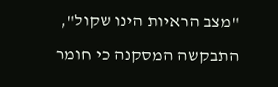"מצב הראיות הינו שקול", התבקשה המסקנה כי חומר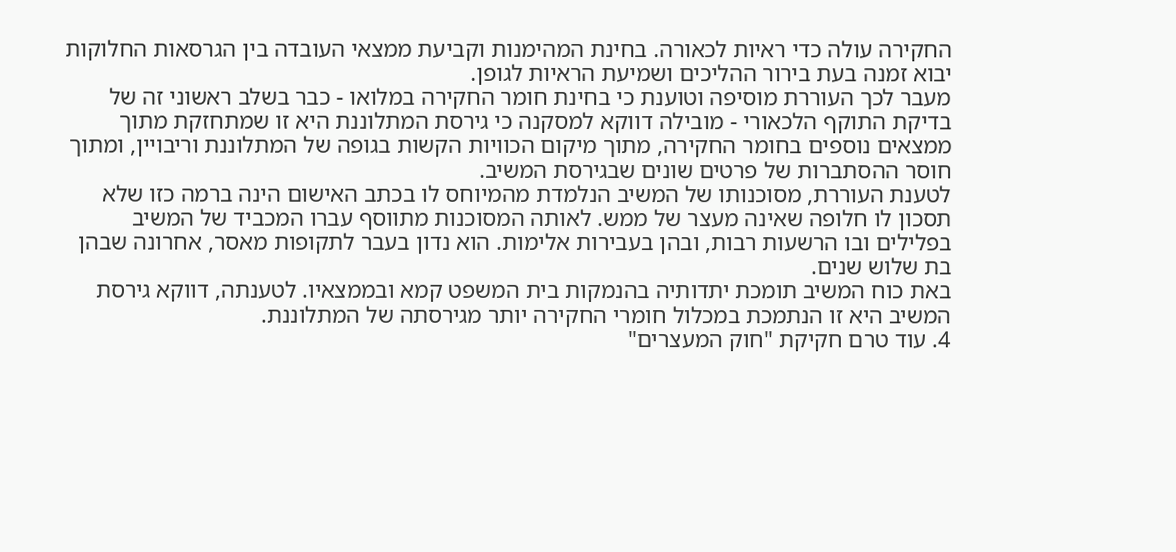החקירה עולה כדי ראיות לכאורה. בחינת המהימנות וקביעת ממצאי העובדה בין הגרסאות החלוקות יבוא זמנה בעת בירור ההליכים ושמיעת הראיות לגופן.
מעבר לכך העוררת מוסיפה וטוענת כי בחינת חומר החקירה במלואו - כבר בשלב ראשוני זה של בדיקת התוקף הלכאורי - מובילה דווקא למסקנה כי גירסת המתלוננת היא זו שמתחזקת מתוך ממצאים נוספים בחומר החקירה, מתוך מיקום הכוויות הקשות בגופה של המתלוננת וריבויין, ומתוך חוסר ההסתברות של פרטים שונים שבגירסת המשיב.
לטענת העוררת, מסוכנותו של המשיב הנלמדת מהמיוחס לו בכתב האישום הינה ברמה כזו שלא תסכון לו חלופה שאינה מעצר של ממש. לאותה המסוכנות מתווסף עברו המכביד של המשיב בפלילים ובו הרשעות רבות, ובהן בעבירות אלימות. הוא נדון בעבר לתקופות מאסר, אחרונה שבהן בת שלוש שנים.
באת כוח המשיב תומכת יתדותיה בהנמקות בית המשפט קמא ובממצאיו. לטענתה, דווקא גירסת המשיב היא זו הנתמכת במכלול חומרי החקירה יותר מגירסתה של המתלוננת.
4. עוד טרם חקיקת "חוק המעצרים"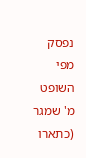נפסק מפי השופט מ' שמגר (כתארו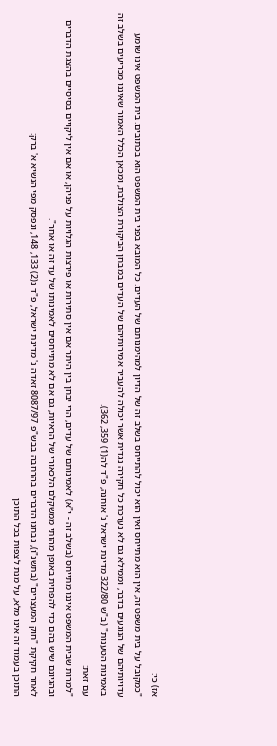אז) כי:
"כמקובל על בית משפט זה, אין הוא מתייחס ואין הוא יכול להתייחס בשלב זה של הדיון למהימנותם של העדים. כל המובא בפני בית המשפט הוא בכתובים. בית המשפט אינו שומע עדויותיהם של הנוגעים בדבר, וממילא גם לא נערכת כל חקירה נגדית אשר יכולה להעביר אמירותיהם של העדים במבחן הביקורת הצולבת, ומכאן הכלל האמור שאיננו מכריעים בשלב זה באמינות הטענות" (ב"ש 322/80 מדינת ישראל נ' אוחנה, פ"ד לה(1) 359, 362).
עם זאת:
"למרות שבית המשפט איננו מתייחס (בשלב זה - י"א) לאמינותם של עדים, הרי יבחן בין היתר אם אין סתירות או פירצות הגלויות על פניהן, או אם אין ליקויים בסיסיים בהצגת הדברים ובהגיונם שיש בהם כדי להפחית באופן מהותי ממשקלם הלכאורי של הראיות, גם אם לא מתייחסים לאמינותו של עד זה או אחר".
לאחר חקיקת "חוק המעצרים" (בתשנ"ו), נבחנו הדברים בהרחבה בבש"פ 8087/97 זאדה נ' מדינת ישראל, פ"ד נ(2) 133, 148, ונפסק מפי הנשיא א' ברק:
התוכן בעמוד זה אינו מלא, על מנת לצפות בכל התוכן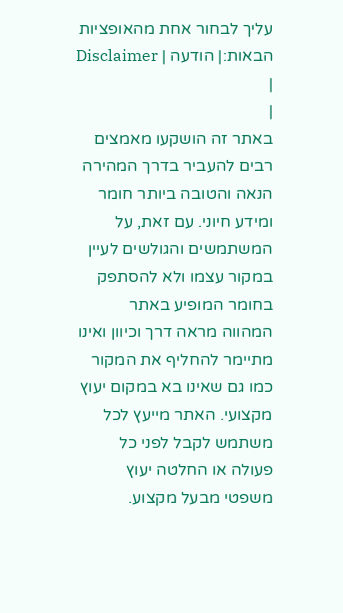עליך לבחור אחת מהאופציות הבאות:| הודעה | Disclaimer |
|
באתר זה הושקעו מאמצים רבים להעביר בדרך המהירה הנאה והטובה ביותר חומר ומידע חיוני. עם זאת, על המשתמשים והגולשים לעיין במקור עצמו ולא להסתפק בחומר המופיע באתר המהווה מראה דרך וכיוון ואינו מתיימר להחליף את המקור כמו גם שאינו בא במקום יעוץ מקצועי. האתר מייעץ לכל משתמש לקבל לפני כל פעולה או החלטה יעוץ משפטי מבעל מקצוע.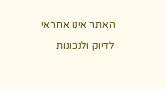האתר אינו אחראי לדיוק ולנכונות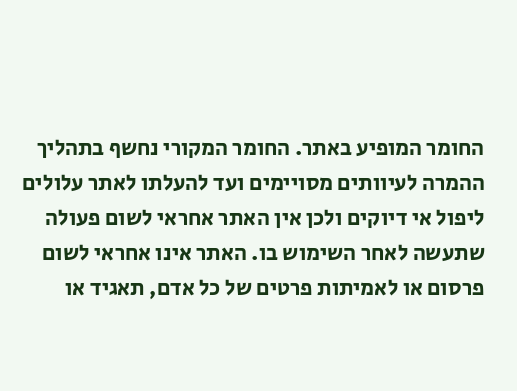החומר המופיע באתר. החומר המקורי נחשף בתהליך ההמרה לעיוותים מסויימים ועד להעלתו לאתר עלולים ליפול אי דיוקים ולכן אין האתר אחראי לשום פעולה שתעשה לאחר השימוש בו. האתר אינו אחראי לשום פרסום או לאמיתות פרטים של כל אדם, תאגיד או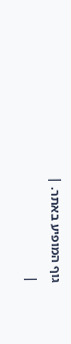גוף המופיע באתר. |
|